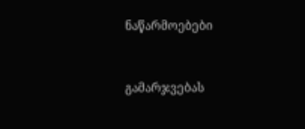ნაწარმოებები


გამარჯვებას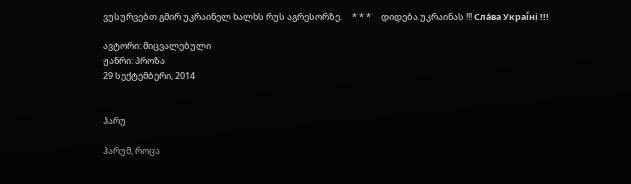ვუსურვებთ გმირ უკრაინელ ხალხს რუს აგრესორზე.     * * *     დიდება უკრაინას !!! Сла́ва Украї́ні !!!

ავტორი: მიცვალებული
ჟანრი: პროზა
29 სექტემბერი, 2014


ჰარუ

ჰარუმ, როცა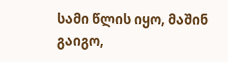სამი წლის იყო, მაშინ გაიგო,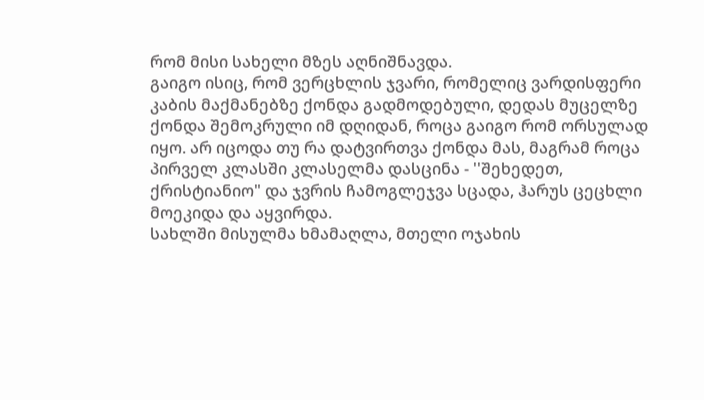რომ მისი სახელი მზეს აღნიშნავდა.
გაიგო ისიც, რომ ვერცხლის ჯვარი, რომელიც ვარდისფერი კაბის მაქმანებზე ქონდა გადმოდებული, დედას მუცელზე ქონდა შემოკრული იმ დღიდან, როცა გაიგო რომ ორსულად იყო. არ იცოდა თუ რა დატვირთვა ქონდა მას, მაგრამ როცა პირველ კლასში კლასელმა დასცინა - ''შეხედეთ, ქრისტიანიო" და ჯვრის ჩამოგლეჯვა სცადა, ჰარუს ცეცხლი მოეკიდა და აყვირდა.
სახლში მისულმა ხმამაღლა, მთელი ოჯახის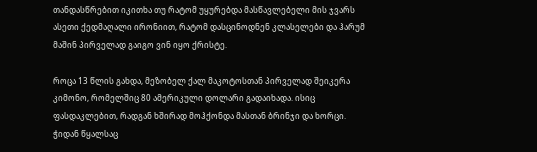თანდასწრებით იკითხა თუ რატომ უყურებდა მასწავლებელი მის ჯვარს ასეთი ქედმაღალი ირონიით, რატომ დასცინოდნენ კლასელები და ჰარუმ მაშინ პირველად გაიგო ვინ იყო ქრისტე.

როცა 13 წლის გახდა, მეზობელ ქალ მაკოტოსთან პირველად შეიკერა კიმონო, რომელშიც 80 ამერიკული დოლარი გადაიხადა. ისიც ფასდაკლებით, რადგან ხშირად მოჰქონდა მასთან ბრინჯი და ხორცი. ჭიდან წყალსაც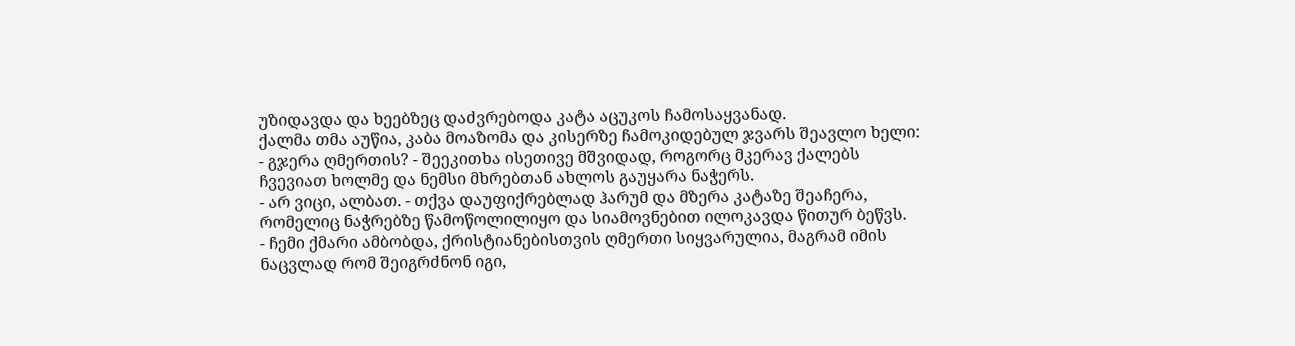უზიდავდა და ხეებზეც დაძვრებოდა კატა აცუკოს ჩამოსაყვანად.
ქალმა თმა აუწია, კაბა მოაზომა და კისერზე ჩამოკიდებულ ჯვარს შეავლო ხელი:
- გჯერა ღმერთის? - შეეკითხა ისეთივე მშვიდად, როგორც მკერავ ქალებს ჩვევიათ ხოლმე და ნემსი მხრებთან ახლოს გაუყარა ნაჭერს.
- არ ვიცი, ალბათ. - თქვა დაუფიქრებლად ჰარუმ და მზერა კატაზე შეაჩერა, რომელიც ნაჭრებზე წამოწოლილიყო და სიამოვნებით ილოკავდა წითურ ბეწვს.
- ჩემი ქმარი ამბობდა, ქრისტიანებისთვის ღმერთი სიყვარულია, მაგრამ იმის ნაცვლად რომ შეიგრძნონ იგი,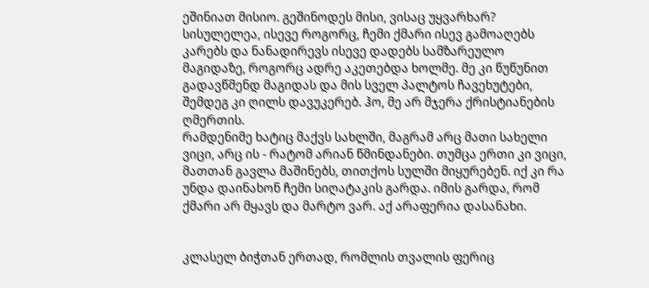ეშინიათ მისიო. გეშინოდეს მისი, ვისაც უყვარხარ? სისულელეა, ისევე როგორც, ჩემი ქმარი ისევ გამოაღებს კარებს და ნანადირევს ისევე დადებს სამზარეულო მაგიდაზე, როგორც ადრე აკეთებდა ხოლმე. მე კი წუწუნით გადავწმენდ მაგიდას და მის სველ პალტოს ჩავეხუტები, შემდეგ კი ღილს დავუკერებ. ჰო, მე არ მჯერა ქრისტიანების ღმერთის.
რამდენიმე ხატიც მაქვს სახლში, მაგრამ არც მათი სახელი ვიცი, არც ის - რატომ არიან წმინდანები. თუმცა ერთი კი ვიცი, მათთან გავლა მაშინებს, თითქოს სულში მიყურებენ. იქ კი რა უნდა დაინახონ ჩემი სიღატაკის გარდა. იმის გარდა, რომ ქმარი არ მყავს და მარტო ვარ. აქ არაფერია დასანახი.


კლასელ ბიჭთან ერთად, რომლის თვალის ფერიც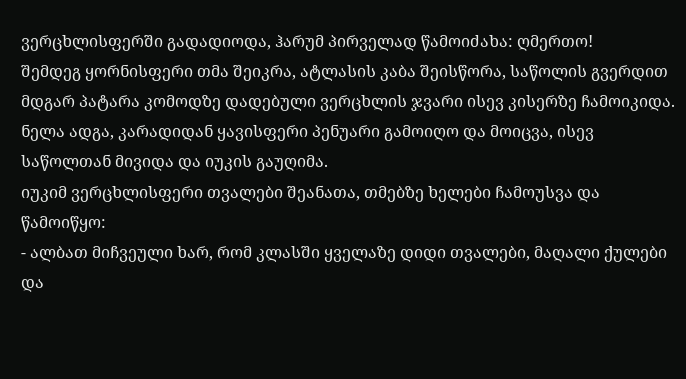ვერცხლისფერში გადადიოდა, ჰარუმ პირველად წამოიძახა: ღმერთო!
შემდეგ ყორნისფერი თმა შეიკრა, ატლასის კაბა შეისწორა, საწოლის გვერდით მდგარ პატარა კომოდზე დადებული ვერცხლის ჯვარი ისევ კისერზე ჩამოიკიდა. ნელა ადგა, კარადიდან ყავისფერი პენუარი გამოიღო და მოიცვა, ისევ საწოლთან მივიდა და იუკის გაუღიმა.
იუკიმ ვერცხლისფერი თვალები შეანათა, თმებზე ხელები ჩამოუსვა და წამოიწყო:
- ალბათ მიჩვეული ხარ, რომ კლასში ყველაზე დიდი თვალები, მაღალი ქულები და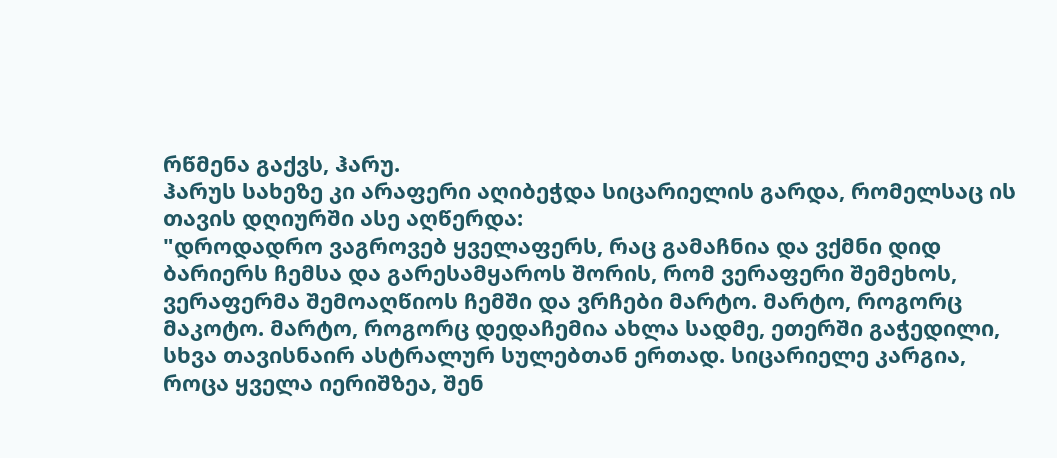რწმენა გაქვს, ჰარუ.
ჰარუს სახეზე კი არაფერი აღიბეჭდა სიცარიელის გარდა, რომელსაც ის თავის დღიურში ასე აღწერდა:
"დროდადრო ვაგროვებ ყველაფერს, რაც გამაჩნია და ვქმნი დიდ ბარიერს ჩემსა და გარესამყაროს შორის, რომ ვერაფერი შემეხოს, ვერაფერმა შემოაღწიოს ჩემში და ვრჩები მარტო. მარტო, როგორც მაკოტო. მარტო, როგორც დედაჩემია ახლა სადმე, ეთერში გაჭედილი, სხვა თავისნაირ ასტრალურ სულებთან ერთად. სიცარიელე კარგია, როცა ყველა იერიშზეა, შენ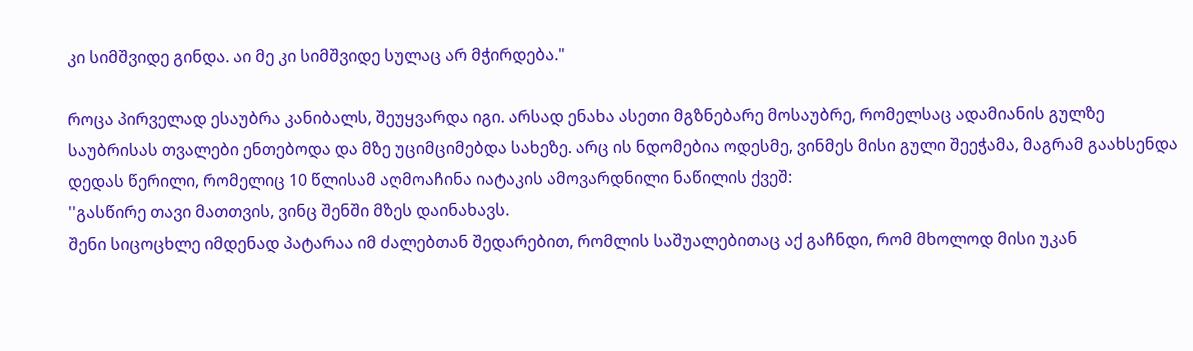კი სიმშვიდე გინდა. აი მე კი სიმშვიდე სულაც არ მჭირდება."

როცა პირველად ესაუბრა კანიბალს, შეუყვარდა იგი. არსად ენახა ასეთი მგზნებარე მოსაუბრე, რომელსაც ადამიანის გულზე საუბრისას თვალები ენთებოდა და მზე უციმციმებდა სახეზე. არც ის ნდომებია ოდესმე, ვინმეს მისი გული შეეჭამა, მაგრამ გაახსენდა დედას წერილი, რომელიც 10 წლისამ აღმოაჩინა იატაკის ამოვარდნილი ნაწილის ქვეშ:
''გასწირე თავი მათთვის, ვინც შენში მზეს დაინახავს.
შენი სიცოცხლე იმდენად პატარაა იმ ძალებთან შედარებით, რომლის საშუალებითაც აქ გაჩნდი, რომ მხოლოდ მისი უკან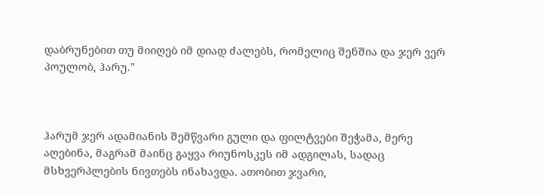დაბრუნებით თუ მიიღებ იმ დიად ძალებს, რომელიც შენშია და ჯერ ვერ პოულობ, ჰარუ."



ჰარუმ ჯერ ადამიანის შემწვარი გული და ფილტვები შეჭამა, მერე აღებინა, მაგრამ მაინც გაყვა რიუნოსკეს იმ ადგილას, სადაც მსხვერპლების ნივთებს ინახავდა. ათობით ჯვარი,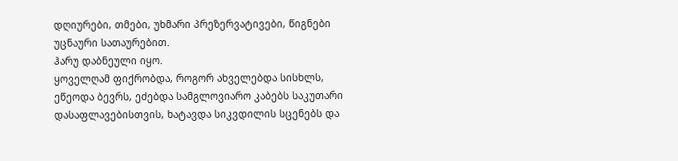დღიურები, თმები, უხმარი პრეზერვატივები, წიგნები უცნაური სათაურებით.
ჰარუ დაბნეული იყო.
ყოველღამ ფიქრობდა, როგორ ახველებდა სისხლს, ეწეოდა ბევრს, ეძებდა სამგლოვიარო კაბებს საკუთარი დასაფლავებისთვის, ხატავდა სიკვდილის სცენებს და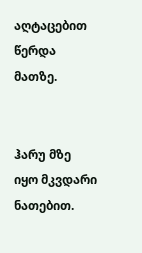აღტაცებით წერდა მათზე.


ჰარუ მზე იყო მკვდარი ნათებით.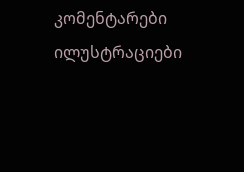კომენტარები ილუსტრაციები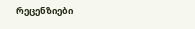რეცენზიები